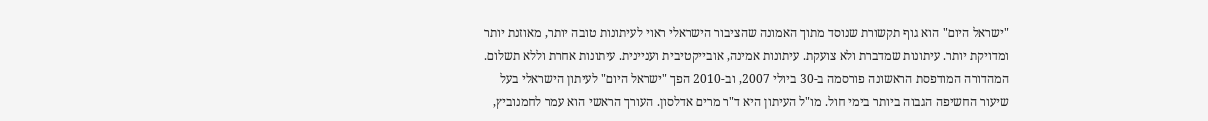"ישראל היום" הוא גוף תקשורת שנוסד מתוך האמונה שהציבור הישראלי ראוי לעיתונות טובה יותר, מאוזנת יותר ומדויקת יותר. עיתונות שמדברת ולא צועקת. עיתונות אמינה, אובייקטיבית ועניינית. עיתונות אחרת וללא תשלום. המהדורה המודפסת הראשונה פורסמה ב-30 ביולי 2007, וב-2010 הפך "ישראל היום" לעיתון הישראלי בעל שיעור החשיפה הגבוה ביותר בימי חול. מו"ל העיתון היא ד"ר מרים אדלסון. העורך הראשי הוא עמר לחמנוביץ,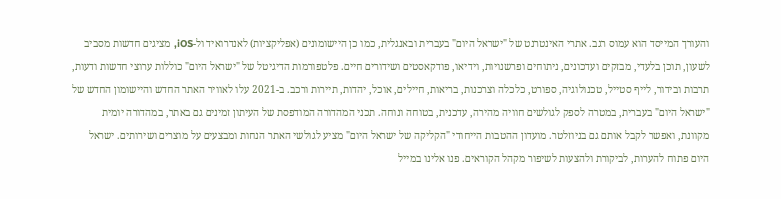והעורך המייסד הוא עמוס רגב. אתרי האינטרנט של "ישראל היום" בעברית ובאנגלית, כמו כן היישומונים (אפליקציות) לאנדרואיד ול-iOS, מציגים חדשות מסביב לשעון, תוכן בלעדי, מבזקים ועדכונים, ניתוחים ופרשנויות, וידיאו, פודקאסטים ושידורים חיים. פלטפורמות הדיגיטל של "ישראל היום" כוללות ערוצי חדשות ודעות, תרבות ובידור, לייף סטייל, טכנולוגיה, ספורט, כלכלה וצרכנות, בריאות, חיילים, אוכל, יהדות, תיירות ורכב. ב-2021 עלו לאוויר האתר החדש והיישומון החדש של "ישראל היום" בעברית, במטרה לספק לגולשים חוויה מהירה, עדכנית, בטוחה ונוחה. תכני המהדורה המודפסת של העיתון זמינים גם באתר, במהדורה יומית מקוונת, ואפשר לקבל אותם גם בניוזלטר. מועדון ההטבות הייחודי "הקליקה של ישראל היום" מציע לגולשי האתר הנחות ומבצעים על מוצרים ושירותים. ישראל היום פתוח להערות, לביקורת ולהצעות לשיפור מקהל הקוראים. פנו אלינו במייל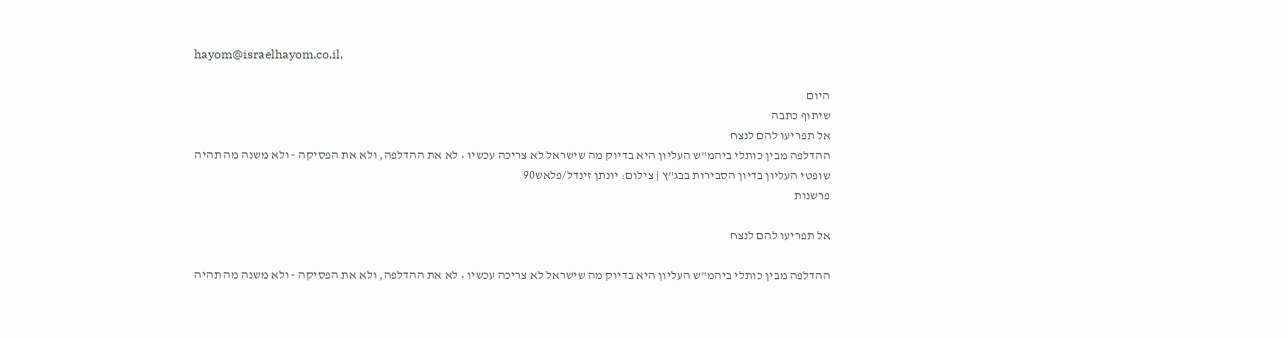hayom@israelhayom.co.il.

היום
שיתוף כתבה
אל תפריעו להם לנצח
ההדלפה מבין כותלי ביהמ"ש העליון היא בדיוק מה שישראל לא צריכה עכשיו • לא את ההדלפה, ולא את הפסיקה - ולא משנה מה תהיה
שופטי העליון בדיון הסבירות בבג"ץ | צילום: יונתן זינדל/פלאש90
פרשנות

אל תפריעו להם לנצח

ההדלפה מבין כותלי ביהמ"ש העליון היא בדיוק מה שישראל לא צריכה עכשיו • לא את ההדלפה, ולא את הפסיקה - ולא משנה מה תהיה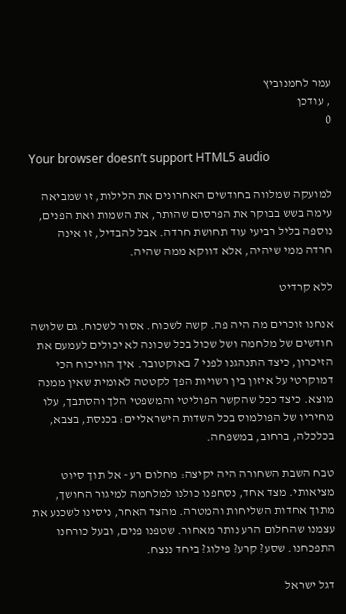עמר לחמנוביץ
, עודכן
0

Your browser doesn’t support HTML5 audio

למועקה שמלווה בחודשים האחרונים את הלילות, זו שמביאה עימה בשש בבוקר את הפרסום שהותר, את השמות ואת הפנים, נוספה בליל רביעי עוד תחושת חרדה. אבל להבדיל, זו אינה חרדה ממי שיהיה, אלא דווקא ממה שהיה.

ללא קרדיט

אנחנו זוכרים מה היה פה. קשה לשכוח. אסור לשכוח. גם שלושה חודשים של מלחמה ושל שכול בכל שכונה לא יכולים לעמעם את הזיכרון, כיצד התנהגנו לפני 7 באוקטובר. איך הוויכוח הכי דמוקרטי על איזון בין רשויות הפך לקטטה לאומית שאין ממנה מוצא. כיצד ככל שהקשר הפוליטי והמשפטי הלך והסתבך, עלו מחיריו של הפולמוס בכל השדות הישראליים: בכנסת, בצבא, בכלכלה, ברחוב, במשפחה.

טבח השבת השחורה היה יקיצה: מחלום רע - אל תוך סיוט מציאותי. מצד אחד, נסחפנו כולנו למלחמה למיגור החושך, מתוך אחדות השליחות והמטרה. מהצד האחר, ניסינו לשכנע את עצמנו שהחלום הרע נותר מאחור. שטפנו פנים, ובעל כורחנו התפכחנו. שסע? קרע? פילוג? ביחד ננצח.

דגל ישראל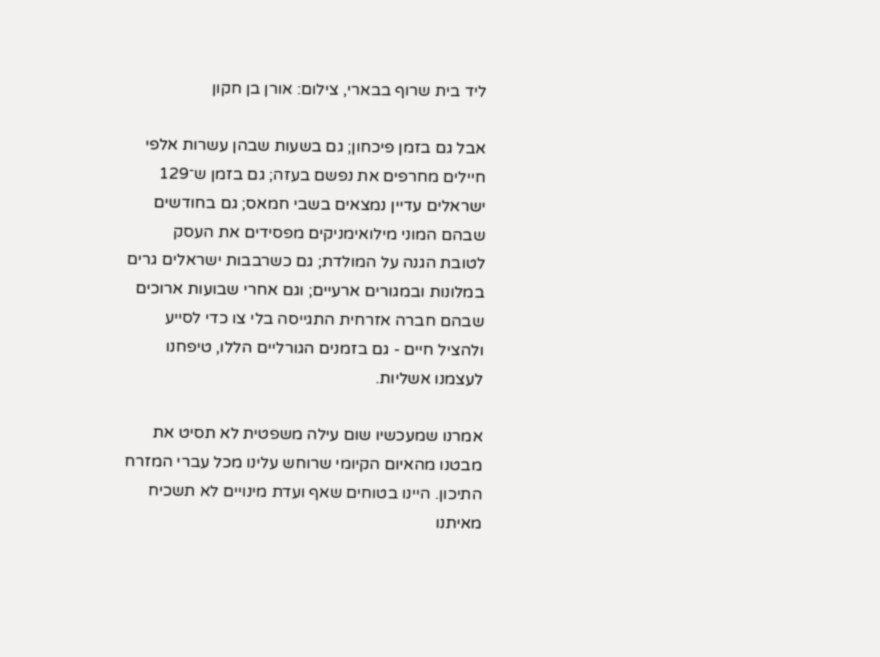ליד בית שרוף בבארי, צילום: אורן בן חקון

אבל גם בזמן פיכחון; גם בשעות שבהן עשרות אלפי חיילים מחרפים את נפשם בעזה; גם בזמן ש־129 ישראלים עדיין נמצאים בשבי חמאס; גם בחודשים שבהם המוני מילואימניקים מפסידים את העסק לטובת הגנה על המולדת; גם כשרבבות ישראלים גרים במלונות ובמגורים ארעיים; וגם אחרי שבועות ארוכים שבהם חברה אזרחית התגייסה בלי צו כדי לסייע ולהציל חיים - גם בזמנים הגורליים הללו, טיפחנו לעצמנו אשליות.

אמרנו שמעכשיו שום עילה משפטית לא תסיט את מבטנו מהאיום הקיומי שרוחש עלינו מכל עברי המזרח התיכון. היינו בטוחים שאף ועדת מינויים לא תשכיח מאיתנו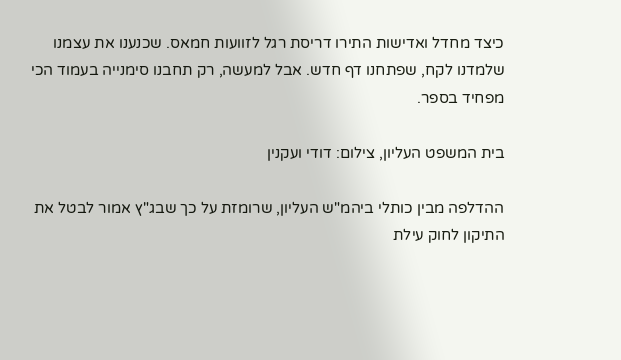כיצד מחדל ואדישות התירו דריסת רגל לזוועות חמאס. שכנענו את עצמנו שלמדנו לקח, שפתחנו דף חדש. אבל למעשה, רק תחבנו סימנייה בעמוד הכי מפחיד בספר.

בית המשפט העליון, צילום: דודי ועקנין

ההדלפה מבין כותלי ביהמ"ש העליון, שרומזת על כך שבג"ץ אמור לבטל את התיקון לחוק עילת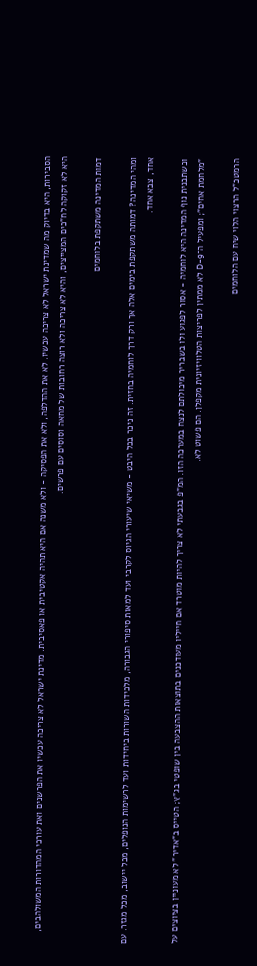הסבירות, היא בדיוק מה שמדינת ישראל לא צריכה עכשיו. לא את ההדלפה, ולא את הפסיקה - ולא משנה אם היא תהיה אקטיבית או פאסיבית. מדינת ישראל לא צריכה עכשיו את הפרשנים ואת עורכי המהדורות המשולהבים, היא לא זקוקה לח"כים המצייצים, והיא לא צריכה ולא רוצה רחובות של מחאה וסוסים עם פרשים.

דמות המדינה משתקפת בלוחמים

ומהי המדינה? דמותה משתקפת בימים אלה אך ורק דרך לוחמיה בחזית. זה ניכר בכל היבט - משיאי שיעורי הגיוס לקרבי ועד למאות סיפורי הגבורה, מלכידות השורות ביחידות ועד לרשימות הנופלים, מכל יישוב, מכל מגזר. עם אחד, צבא אחד.

וכשתבנית נוף המדינה היא לוחמיה - אסור לפגוע ולו בשבריר מיכולתם לנצח במערכה הזו. המ"פ בגבעתי לא צריך להיות מוטרד אם חייליו מעודכנים בתוצאות ההצבעה בין שופטי בג"ץ; הטייס ב"אדיר" לא מעוניין בציוצים על "מלחמת אחים"; ומפעיל ה־D-9 לא ממתין לפריצות הטלוויזיונית מקפלן. הם פשוט לא.

הרמטכ"ל הרצוי הלוי שיח עם הלוחמים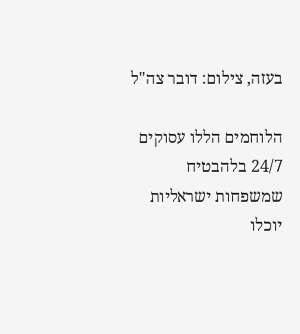בעזה, צילום: דובר צה"ל

הלוחמים הללו עסוקים 24/7 בלהבטיח שמשפחות ישראליות יוכלו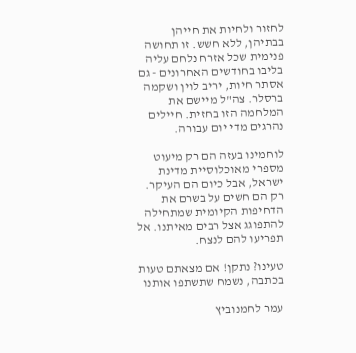לחזור ולחיות את חייהן בבתיהן, ללא חשש. זו תחושה פנימית שכל אזרח נלחם עליה בליבו בחודשים האחרונים - גם אסתר חיות, יריב לוין ושקמה ברסלר. צה"ל מיישם את המלחמה הזו בחזית. חיילים נהרגים מדי יום עבורה.

לוחמינו בעזה הם רק מיעוט מספרי מאוכלוסיית מדינת ישראל, אבל כיום הם העיקר. רק הם חשים על בשרם את הדחיפות הקיומית שמתחילה להתפוגג אצל רבים מאיתנו. אל תפריעו להם לנצח.

טעינו? נתקן! אם מצאתם טעות בכתבה, נשמח שתשתפו אותנו

עמר לחמנוביץ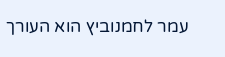עמר לחמנוביץ הוא העורך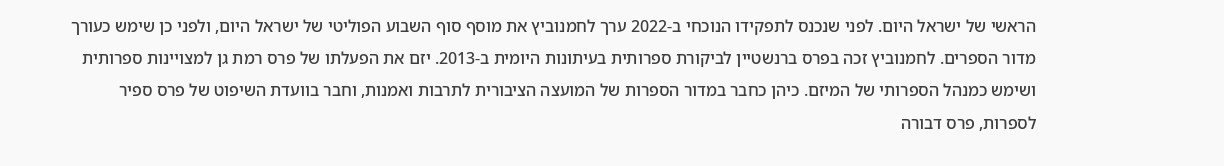הראשי של ישראל היום. לפני שנכנס לתפקידו הנוכחי ב-2022 ערך לחמנוביץ את מוסף סוף השבוע הפוליטי של ישראל היום, ולפני כן שימש כעורך מדור הספרים. לחמנוביץ זכה בפרס ברנשטיין לביקורת ספרותית בעיתונות היומית ב-2013. יזם את הפעלתו של פרס רמת גן למצויינות ספרותית ושימש כמנהל הספרותי של המיזם. כיהן כחבר במדור הספרות של המועצה הציבורית לתרבות ואמנות, וחבר בוועדת השיפוט של פרס ספיר לספרות, פרס דבורה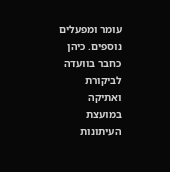עומר ומפעלים נוספים. כיהן כחבר בוועדה לביקורת ואתיקה במועצת העיתונות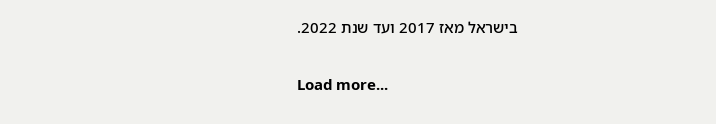בישראל מאז 2017 ועד שנת 2022.

Load more...